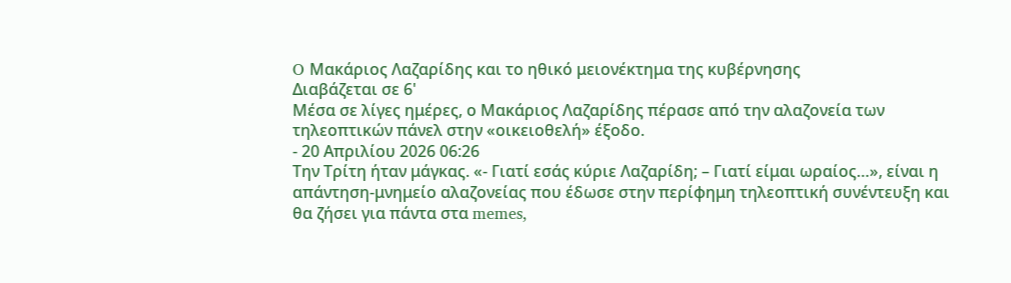O Μακάριος Λαζαρίδης και το ηθικό μειονέκτημα της κυβέρνησης
Διαβάζεται σε 6'
Μέσα σε λίγες ημέρες, ο Μακάριος Λαζαρίδης πέρασε από την αλαζονεία των τηλεοπτικών πάνελ στην «οικειοθελή» έξοδο.
- 20 Απριλίου 2026 06:26
Την Τρίτη ήταν μάγκας. «- Γιατί εσάς κύριε Λαζαρίδη; – Γιατί είμαι ωραίος…», είναι η απάντηση-μνημείο αλαζονείας που έδωσε στην περίφημη τηλεοπτική συνέντευξη και θα ζήσει για πάντα στα memes,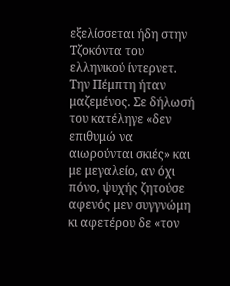εξελίσσεται ήδη στην Τζοκόντα του ελληνικού ίντερνετ.
Την Πέμπτη ήταν μαζεμένος. Σε δήλωσή του κατέληγε «δεν επιθυμώ να αιωρούνται σκιές» και με μεγαλείο, αν όχι πόνο, ψυχής ζητούσε αφενός μεν συγγνώμη κι αφετέρου δε «τον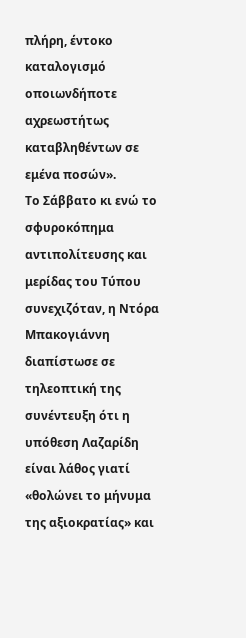πλήρη, έντοκο καταλογισμό οποιωνδήποτε αχρεωστήτως καταβληθέντων σε εμένα ποσών».
Το Σάββατο κι ενώ το σφυροκόπημα αντιπολίτευσης και μερίδας του Τύπου συνεχιζόταν, η Ντόρα Μπακογιάννη διαπίστωσε σε τηλεοπτική της συνέντευξη ότι η υπόθεση Λαζαρίδη είναι λάθος γιατί «θολώνει το μήνυμα της αξιοκρατίας» και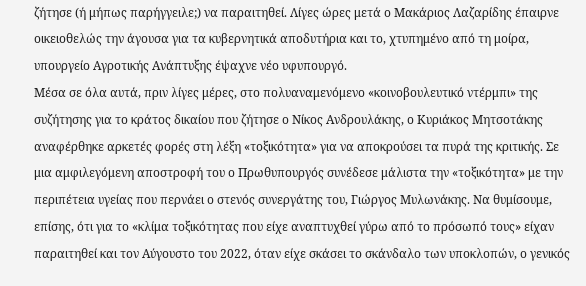ζήτησε (ή μήπως παρήγγειλε;) να παραιτηθεί. Λίγες ώρες μετά ο Μακάριος Λαζαρίδης έπαιρνε οικειοθελώς την άγουσα για τα κυβερνητικά αποδυτήρια και το, χτυπημένο από τη μοίρα, υπουργείο Αγροτικής Ανάπτυξης έψαχνε νέο υφυπουργό.
Μέσα σε όλα αυτά, πριν λίγες μέρες, στο πολυαναμενόμενο «κοινοβουλευτικό ντέρμπι» της συζήτησης για το κράτος δικαίου που ζήτησε ο Νίκος Ανδρουλάκης, ο Κυριάκος Μητσοτάκης αναφέρθηκε αρκετές φορές στη λέξη «τοξικότητα» για να αποκρούσει τα πυρά της κριτικής. Σε μια αμφιλεγόμενη αποστροφή του ο Πρωθυπουργός συνέδεσε μάλιστα την «τοξικότητα» με την περιπέτεια υγείας που περνάει ο στενός συνεργάτης του, Γιώργος Μυλωνάκης. Να θυμίσουμε, επίσης, ότι για το «κλίμα τοξικότητας που είχε αναπτυχθεί γύρω από το πρόσωπό τους» είχαν παραιτηθεί και τον Αύγουστο του 2022, όταν είχε σκάσει το σκάνδαλο των υποκλοπών, ο γενικός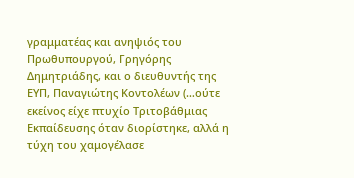γραμματέας και ανηψιός του Πρωθυπουργού, Γρηγόρης Δημητριάδης, και ο διευθυντής της ΕΥΠ, Παναγιώτης Κοντολέων (…ούτε εκείνος είχε πτυχίο Τριτοβάθμιας Εκπαίδευσης όταν διορίστηκε, αλλά η τύχη του χαμογέλασε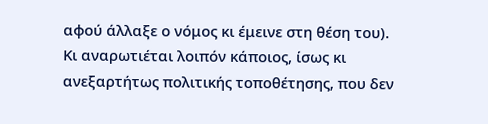αφού άλλαξε ο νόμος κι έμεινε στη θέση του).
Κι αναρωτιέται λοιπόν κάποιος, ίσως κι ανεξαρτήτως πολιτικής τοποθέτησης, που δεν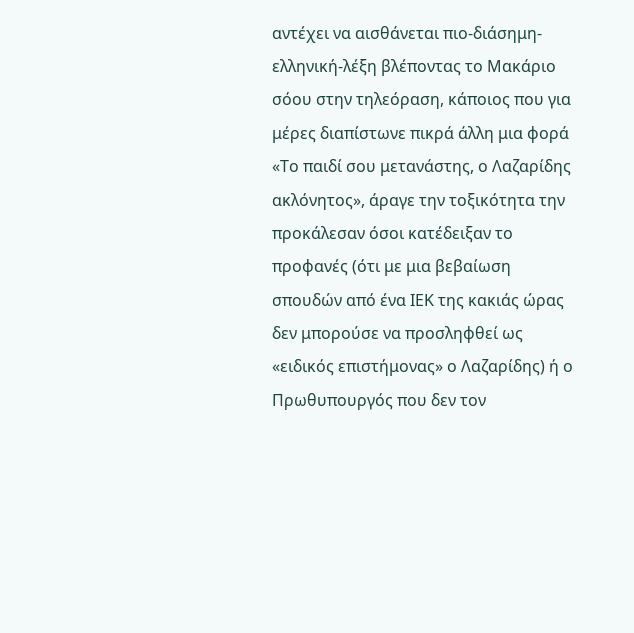αντέχει να αισθάνεται πιο-διάσημη-ελληνική-λέξη βλέποντας το Μακάριο σόου στην τηλεόραση, κάποιος που για μέρες διαπίστωνε πικρά άλλη μια φορά «Το παιδί σου μετανάστης, ο Λαζαρίδης ακλόνητος», άραγε την τοξικότητα την προκάλεσαν όσοι κατέδειξαν το προφανές (ότι με μια βεβαίωση σπουδών από ένα ΙΕΚ της κακιάς ώρας δεν μπορούσε να προσληφθεί ως «ειδικός επιστήμονας» ο Λαζαρίδης) ή ο Πρωθυπουργός που δεν τον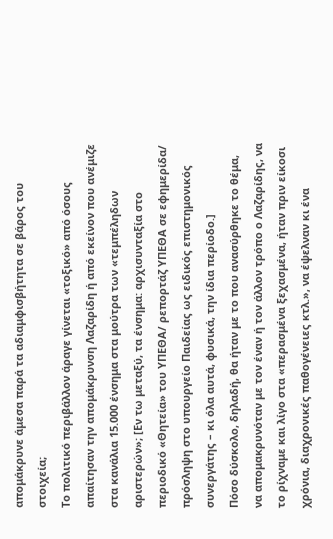απομάκρυνε άμεσα παρά τα αδιαμφισβήτητα σε βάρος του στοιχεία;
Το πολιτικό περιβάλλον άραγε γίνεται «τοξικό» από όσους απαίτησαν την απομάκρυνση Λαζαρίδη ή από εκείνον που ανέμιζε στα κανάλια 15.000 ένσημα στα μούτρα των «τεμπέληδων αριστερών»; [Εν τω μεταξύ, τα ένσημα: αρχισυνταξία στο περιοδικό «Θητεία» του ΥΠΕΘΑ/ ρεπορτάζ ΥΠΕΘΑ σε εφημερίδα/ πρόσληψη στο υπουργείο Παιδείας ως ειδικός επιστημονικός συνεργάτης – κι όλα αυτά, φυσικά, την ίδια περίοδο.]
Πόσο δύσκολο, δηλαδή, θα ήταν με το που ανασύρθηκε το θέμα, να απομακρυνόταν με τον έναν ή τον άλλον τρόπο ο Λαζαρίδης, να το ρίχναμε και λίγο στα «περασμένα ξεχασμένα, ήταν πριν είκοσι χρόνια, διαχρονικές παθογένειες κτλ.», να έψελναν κι ένα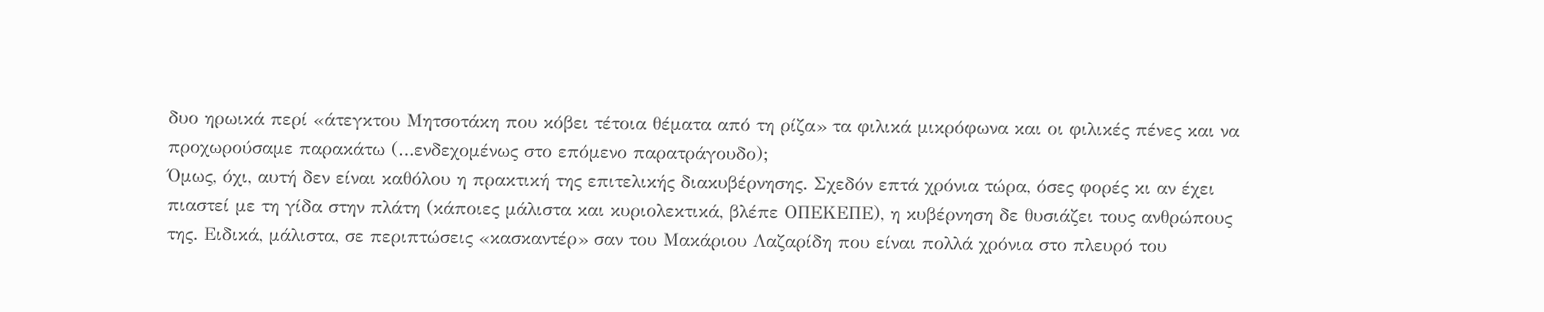δυο ηρωικά περί «άτεγκτου Μητσοτάκη που κόβει τέτοια θέματα από τη ρίζα» τα φιλικά μικρόφωνα και οι φιλικές πένες και να προχωρούσαμε παρακάτω (…ενδεχομένως στο επόμενο παρατράγουδο);
Όμως, όχι, αυτή δεν είναι καθόλου η πρακτική της επιτελικής διακυβέρνησης. Σχεδόν επτά χρόνια τώρα, όσες φορές κι αν έχει πιαστεί με τη γίδα στην πλάτη (κάποιες μάλιστα και κυριολεκτικά, βλέπε ΟΠΕΚΕΠΕ), η κυβέρνηση δε θυσιάζει τους ανθρώπους της. Ειδικά, μάλιστα, σε περιπτώσεις «κασκαντέρ» σαν του Μακάριου Λαζαρίδη που είναι πολλά χρόνια στο πλευρό του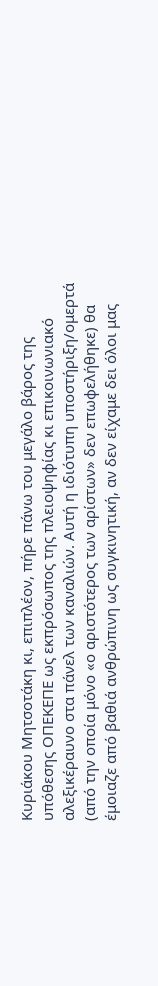Κυριάκου Μητσοτάκη κι, επιπλέον, πήρε πάνω του μεγάλο βάρος της υπόθεσης ΟΠΕΚΕΠΕ ως εκπρόσωπος της πλειοψηφίας κι επικοινωνιακό αλεξικέραυνο στα πάνελ των καναλιών. Αυτή η ιδιότυπη υποστήριξη/ομερτά (από την οποία μόνο «ο αριστότερος των αρίστων» δεν επωφελήθηκε) θα έμοιαζε από βαθιά ανθρώπινη ως συγκινητική, αν δεν είχαμε δει όλοι μας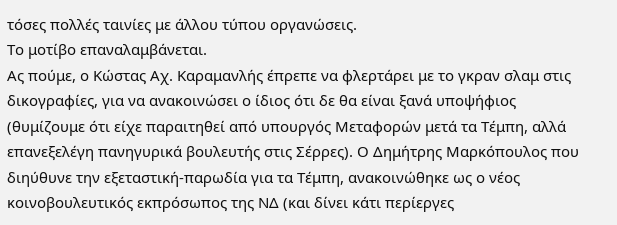τόσες πολλές ταινίες με άλλου τύπου οργανώσεις.
Το μοτίβο επαναλαμβάνεται.
Ας πούμε, ο Κώστας Αχ. Καραμανλής έπρεπε να φλερτάρει με το γκραν σλαμ στις δικογραφίες, για να ανακοινώσει ο ίδιος ότι δε θα είναι ξανά υποψήφιος (θυμίζουμε ότι είχε παραιτηθεί από υπουργός Μεταφορών μετά τα Τέμπη, αλλά επανεξελέγη πανηγυρικά βουλευτής στις Σέρρες). Ο Δημήτρης Μαρκόπουλος που διηύθυνε την εξεταστική-παρωδία για τα Τέμπη, ανακοινώθηκε ως ο νέος κοινοβουλευτικός εκπρόσωπος της ΝΔ (και δίνει κάτι περίεργες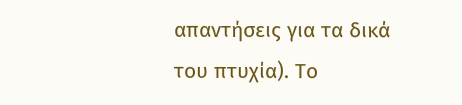απαντήσεις για τα δικά του πτυχία). Το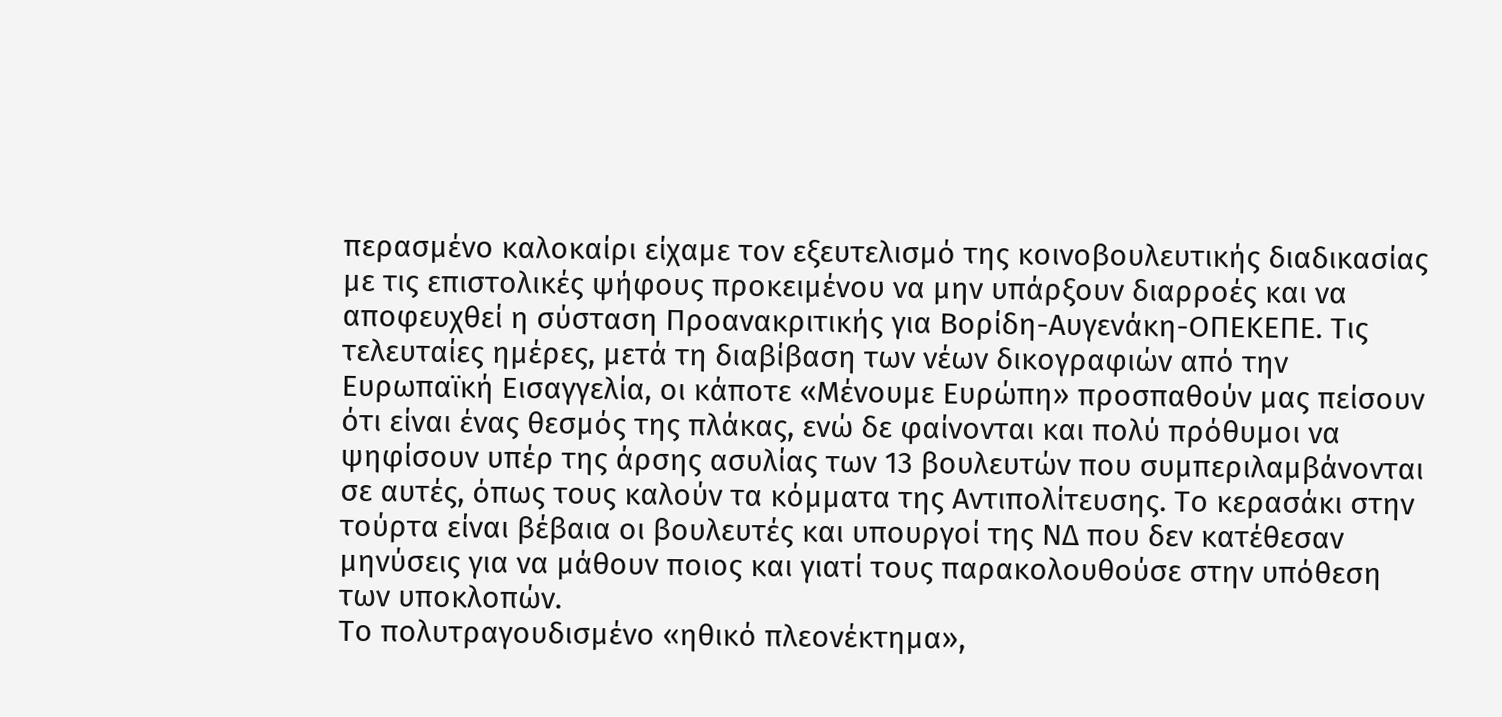περασμένο καλοκαίρι είχαμε τον εξευτελισμό της κοινοβουλευτικής διαδικασίας με τις επιστολικές ψήφους προκειμένου να μην υπάρξουν διαρροές και να αποφευχθεί η σύσταση Προανακριτικής για Βορίδη-Αυγενάκη-ΟΠΕΚΕΠΕ. Τις τελευταίες ημέρες, μετά τη διαβίβαση των νέων δικογραφιών από την Ευρωπαϊκή Εισαγγελία, οι κάποτε «Μένουμε Ευρώπη» προσπαθούν μας πείσουν ότι είναι ένας θεσμός της πλάκας, ενώ δε φαίνονται και πολύ πρόθυμοι να ψηφίσουν υπέρ της άρσης ασυλίας των 13 βουλευτών που συμπεριλαμβάνονται σε αυτές, όπως τους καλούν τα κόμματα της Αντιπολίτευσης. Το κερασάκι στην τούρτα είναι βέβαια οι βουλευτές και υπουργοί της ΝΔ που δεν κατέθεσαν μηνύσεις για να μάθουν ποιος και γιατί τους παρακολουθούσε στην υπόθεση των υποκλοπών.
Το πολυτραγουδισμένο «ηθικό πλεονέκτημα»,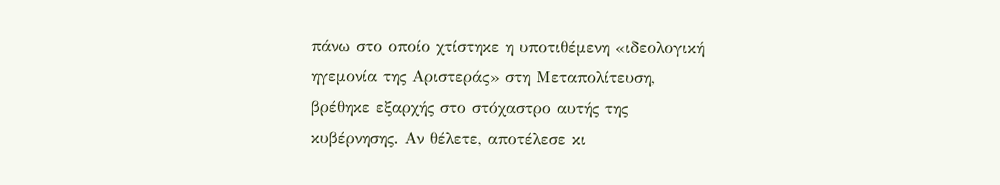πάνω στο οποίο χτίστηκε η υποτιθέμενη «ιδεολογική ηγεμονία της Αριστεράς» στη Μεταπολίτευση, βρέθηκε εξαρχής στο στόχαστρο αυτής της κυβέρνησης. Αν θέλετε, αποτέλεσε κι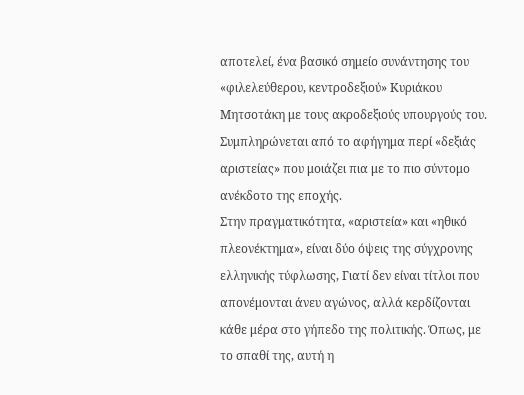αποτελεί, ένα βασικό σημείο συνάντησης του «φιλελεύθερου, κεντροδεξιού» Κυριάκου Μητσοτάκη με τους ακροδεξιούς υπουργούς του. Συμπληρώνεται από το αφήγημα περί «δεξιάς αριστείας» που μοιάζει πια με το πιο σύντομο ανέκδοτο της εποχής.
Στην πραγματικότητα, «αριστεία» και «ηθικό πλεονέκτημα», είναι δύο όψεις της σύγχρονης ελληνικής τύφλωσης, Γιατί δεν είναι τίτλοι που απονέμονται άνευ αγώνος, αλλά κερδίζονται κάθε μέρα στο γήπεδο της πολιτικής. Όπως, με το σπαθί της, αυτή η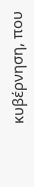κυβέρνηση, που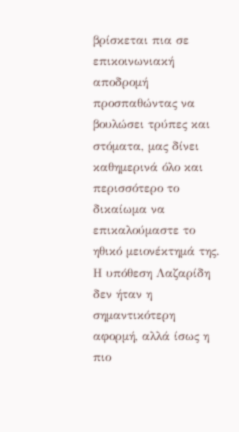βρίσκεται πια σε επικοινωνιακή αποδρομή προσπαθώντας να βουλώσει τρύπες και στόματα, μας δίνει καθημερινά όλο και περισσότερο το δικαίωμα να επικαλούμαστε το ηθικό μειονέκτημά της.
Η υπόθεση Λαζαρίδη δεν ήταν η σημαντικότερη αφορμή, αλλά ίσως η πιο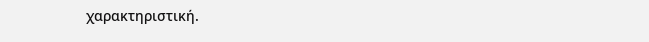χαρακτηριστική.